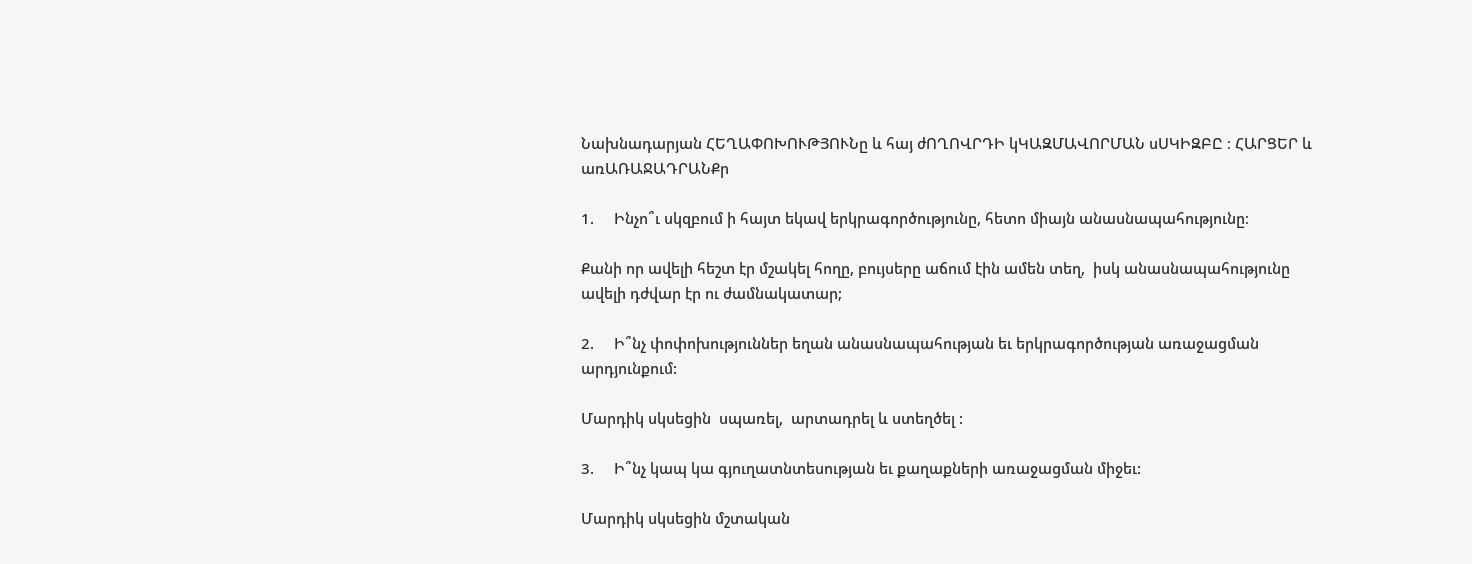Նախնադարյան ՀԵՂԱՓՈԽՈՒԹՅՈՒՆը և հայ ժՈՂՈՎՐԴԻ կԿԱԶՄԱՎՈՐՄԱՆ սՍԿԻԶԲԸ ։ ՀԱՐՑԵՐ և առԱՌԱՋԱԴՐԱՆՔր

1.     Ինչո՞ւ սկզբում ի հայտ եկավ երկրագործությունը, հետո միայն անասնապահությունը։

Քանի որ ավելի հեշտ էր մշակել հողը, բույսերը աճում էին ամեն տեղ,  իսկ անասնապահությունը ավելի դժվար էր ու ժամնակատար;

2.     Ի՞նչ փոփոխություններ եղան անասնապահության եւ երկրագործության առաջացման արդյունքում:

Մարդիկ սկսեցին  սպառել,  արտադրել և ստեղծել :

3.     Ի՞նչ կապ կա գյուղատնտեսության եւ քաղաքների առաջացման միջեւ:

Մարդիկ սկսեցին մշտական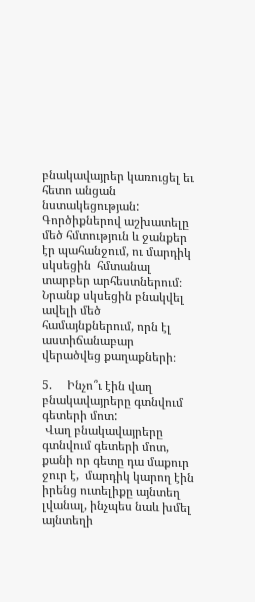բնակավայրեր կառուցել եւ հետո անցան նստակեցության: Գործիքներով աշխատելը մեծ հմտություն և ջանքեր էր պահանջում, ու մարդիկ սկսեցին  հմտանալ  տարբեր արհեստներում։ Նրանք սկսեցին բնակվել ավելի մեծ  համայնքներում, որն էլ  աստիճանաբար վերածվեց քաղաքների։

5.     Ինչո՞ւ էին վաղ բնակավայրերը գտնվում գետերի մոտ:
 Վաղ բնակավայրերը գտնվում գետերի մոտ, քանի որ գետը դա մաքուր ջուր է,  մարդիկ կարող էին իրենց ուտելիքը այնտեղ  լվանալ, ինչպես նաև խմել այնտեղի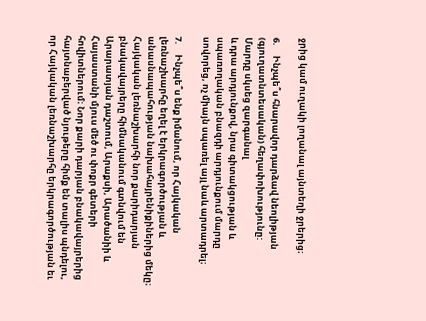ջրից կամ ուղակի լողանալ այնտեղի ջրերից։

6.     Ինչպե՞ս հնարավոր դարձավ նեոլիթյան (գյուղատնտեսական) հեղափոխությունը:
Մարդը սկսեց զարգանալ
և դրա արդյունքով, նրա գիտակցության և սպառողական բնազդի արդյունքում մարդը սովորեց, ոչ միայն սպառել այլ նաև արտադրել։

7.     Ինչպե՞ս ենք իմանում, որ Հայկական լեռնաշխարհը եղել է երկրագործության և անասնապահության նախահայրենիքիներից մեկը։ Հայկական լեռնաշխարհի նոր քարիդարյան բնակավայրերը հիմնականում գտնվում են Արարատյան դաշտում, Արաքսի, Արածանիի և Հայաստանի մյուս մեծ ու փոքր գետերի հովիտներում։ Նոր քարի դարյան բնակավայրերից հայտնաբերված նյութերը հիմք են տալիս պնդելու, որ Հայկական լեռնաշխարհը երկրագործության եւ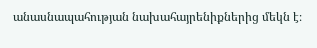անասնապահության նախահայրենիքներից մեկն է։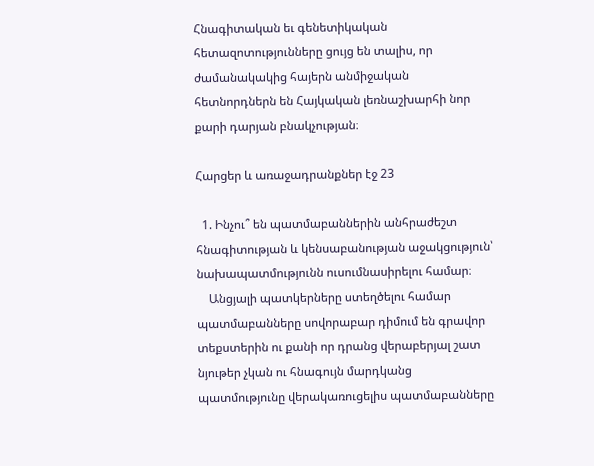Հնագիտական եւ գենետիկական հետազոտությունները ցույց են տալիս, որ ժամանակակից հայերն անմիջական հետնորդներն են Հայկական լեռնաշխարհի նոր քարի դարյան բնակչության։

Հարցեր և առաջադրանքներ էջ 23

  1. Ինչու՞ են պատմաբաններին անհրաժեշտ հնագիտության և կենսաբանության աջակցություն՝ նախապատմությունն ուսումնասիրելու համար։
    Անցյալի պատկերները ստեղծելու համար պատմաբանները սովորաբար դիմում են գրավոր տեքստերին ու քանի որ դրանց վերաբերյալ շատ նյութեր չկան ու հնագույն մարդկանց պատմությունը վերակառուցելիս պատմաբանները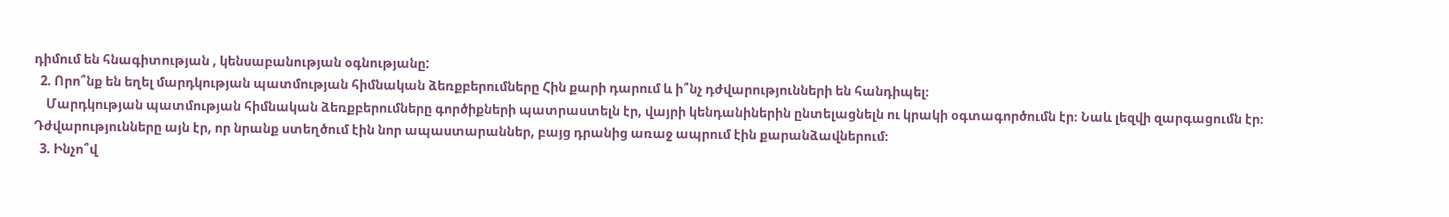դիմում են հնագիտության , կենսաբանության օգնությանը:
  2. Որո՞նք են եղել մարդկության պատմության հիմնական ձեռքբերումները Հին քարի դարում և ի՞նչ դժվարությունների են հանդիպել։
    Մարդկության պատմության հիմնական ձեռքբերումները գործիքների պատրաստելն էր, վայրի կենդանիներին ընտելացնելն ու կրակի օգտագործումն էր։ Նաև լեզվի զարգացումն էր։ Դժվարությունները այն էր, որ նրանք ստեղծում էին նոր ապաստարաններ, բայց դրանից առաջ ապրում էին քարանձավներում։
  3. Ինչո՞վ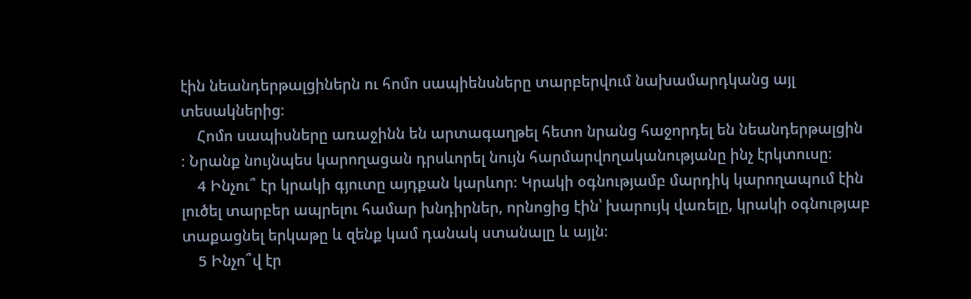էին նեանդերթալցիներն ու հոմո սապիենսները տարբերվում նախամարդկանց այլ տեսակներից։
    Հոմո սապիսները առաջինն են արտագաղթել հետո նրանց հաջորդել են նեանդերթալցին ։ Նրանք նույնպես կարողացան դրսևորել նույն հարմարվողականությանը ինչ էրկտուսը։
    4 Ինչու՞ էր կրակի գյուտը այդքան կարևոր։ Կրակի օգնությամբ մարդիկ կարողապում էին լուծել տարբեր ապրելու համար խնդիրներ, որնոցից էին՝ խարույկ վառելը, կրակի օգնությաբ տաքացնել երկաթը և զենք կամ դանակ ստանալը և այլն։
    5 Ինչո՞վ էր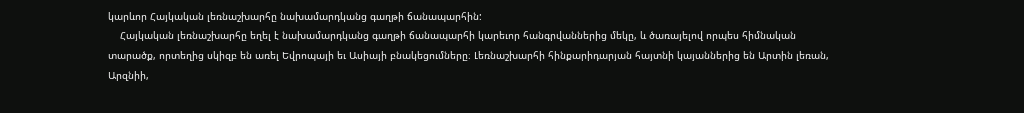կարևոր Հայկական լեռնաշխարհը նախամարդկանց գաղթի ճանապարհին:
    Հայկական լեռնաշխարհը եղել է նախամարդկանց գաղթի ճանապարհի կարեւոր հանգրվաններից մեկը, և ծառայելով որպես հիմնական տարածք, որտեղից սկիզբ են առել Եվրոպայի եւ Ասիայի բնակեցումները։ Լեռնաշխարհի հինքարիդարյան հայտնի կայաններից են Արտին լեռան, Արզնիի,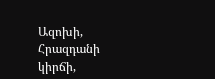Ազոխի, Հրազդանի կիրճի,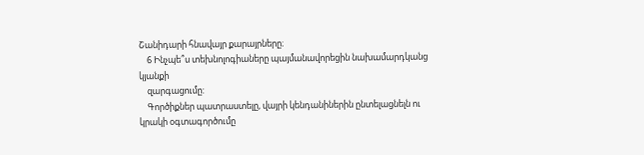Շանիդարի հնավայր քարայրները։
    6 Ինչպե՞ս տեխնոլոգիաները պայմանավորեցին նախամարդկանց կյանքի
    զարգացումը:
    Գործիքներ պատրաստելը, վայրի կենդանիներին ընտելացնելն ու կրակի օգտագործումը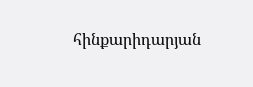հինքարիդարյան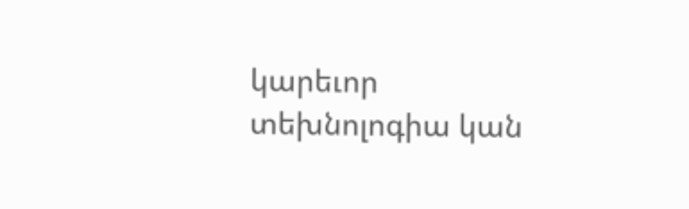կարեւոր տեխնոլոգիա կան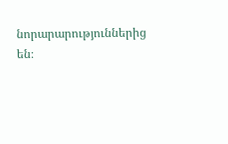նորարարություններից են։